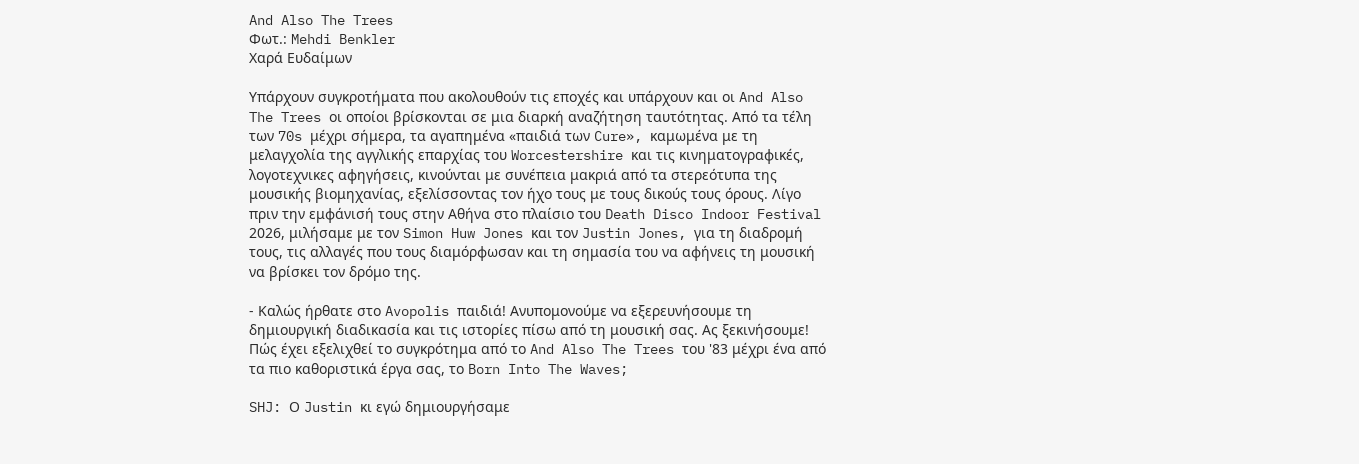And Also The Trees
Φωτ.: Mehdi Benkler
Χαρά Ευδαίμων

Υπάρχουν συγκροτήματα που ακολουθούν τις εποχές και υπάρχουν και οι And Also The Trees οι οποίοι βρίσκονται σε μια διαρκή αναζήτηση ταυτότητας. Από τα τέλη των 70s μέχρι σήμερα, τα αγαπημένα «παιδιά των Cure», καμωμένα με τη μελαγχολία της αγγλικής επαρχίας του Worcestershire και τις κινηματογραφικές, λογοτεχνικες αφηγήσεις, κινούνται με συνέπεια μακριά από τα στερεότυπα της μουσικής βιομηχανίας, εξελίσσοντας τον ήχο τους με τους δικούς τους όρους. Λίγο πριν την εμφάνισή τους στην Αθήνα στο πλαίσιο του Death Disco Indoor Festival 2026, μιλήσαμε με τον Simon Huw Jones και τον Justin Jones, για τη διαδρομή τους, τις αλλαγές που τους διαμόρφωσαν και τη σημασία του να αφήνεις τη μουσική να βρίσκει τον δρόμο της.

- Καλώς ήρθατε στο Avopolis παιδιά! Ανυπομονούμε να εξερευνήσουμε τη δημιουργική διαδικασία και τις ιστορίες πίσω από τη μουσική σας. Ας ξεκινήσουμε! Πώς έχει εξελιχθεί το συγκρότημα από το And Also The Trees του '83 μέχρι ένα από τα πιο καθοριστικά έργα σας, το Born Into The Waves;

SHJ: Ο Justin κι εγώ δημιουργήσαμε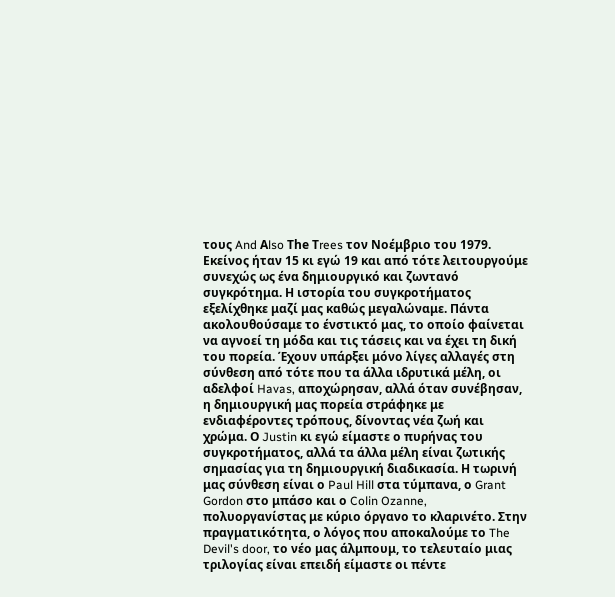τους And Αlso Τhe Τrees τον Νοέμβριο του 1979. Εκείνος ήταν 15 κι εγώ 19 και από τότε λειτουργούμε συνεχώς ως ένα δημιουργικό και ζωντανό συγκρότημα. Η ιστορία του συγκροτήματος εξελίχθηκε μαζί μας καθώς μεγαλώναμε. Πάντα ακολουθούσαμε το ένστικτό μας, το οποίο φαίνεται να αγνοεί τη μόδα και τις τάσεις και να έχει τη δική του πορεία. Έχουν υπάρξει μόνο λίγες αλλαγές στη σύνθεση από τότε που τα άλλα ιδρυτικά μέλη, οι αδελφοί Havas, αποχώρησαν, αλλά όταν συνέβησαν, η δημιουργική μας πορεία στράφηκε με ενδιαφέροντες τρόπους, δίνοντας νέα ζωή και χρώμα. Ο Justin κι εγώ είμαστε ο πυρήνας του συγκροτήματος, αλλά τα άλλα μέλη είναι ζωτικής σημασίας για τη δημιουργική διαδικασία. Η τωρινή μας σύνθεση είναι ο Paul Hill στα τύμπανα, ο Grant Gordon στο μπάσο και ο Colin Ozanne, πολυοργανίστας με κύριο όργανο το κλαρινέτο. Στην πραγματικότητα, ο λόγος που αποκαλούμε το The Devil's door, το νέο μας άλμπουμ, το τελευταίο μιας τριλογίας είναι επειδή είμαστε οι πέντε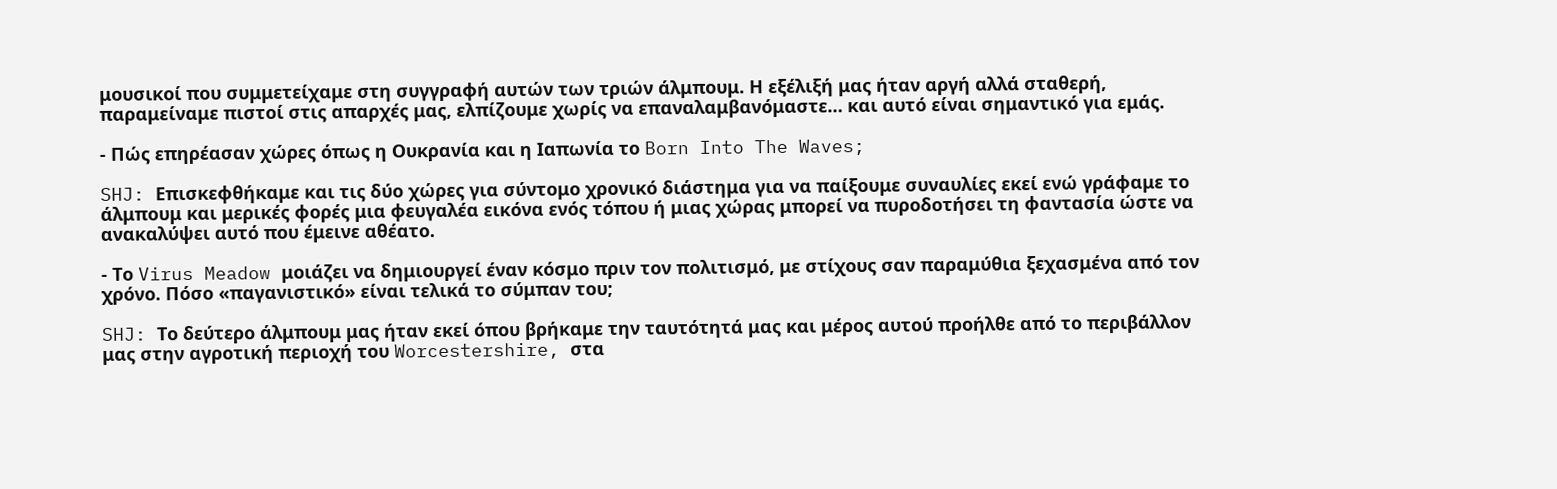μουσικοί που συμμετείχαμε στη συγγραφή αυτών των τριών άλμπουμ. Η εξέλιξή μας ήταν αργή αλλά σταθερή, παραμείναμε πιστοί στις απαρχές μας, ελπίζουμε χωρίς να επαναλαμβανόμαστε… και αυτό είναι σημαντικό για εμάς.

- Πώς επηρέασαν χώρες όπως η Ουκρανία και η Ιαπωνία το Born Into The Waves;

SHJ: Επισκεφθήκαμε και τις δύο χώρες για σύντομο χρονικό διάστημα για να παίξουμε συναυλίες εκεί ενώ γράφαμε το άλμπουμ και μερικές φορές μια φευγαλέα εικόνα ενός τόπου ή μιας χώρας μπορεί να πυροδοτήσει τη φαντασία ώστε να ανακαλύψει αυτό που έμεινε αθέατο.

- Το Virus Meadow μοιάζει να δημιουργεί έναν κόσμο πριν τον πολιτισμό, με στίχους σαν παραμύθια ξεχασμένα από τον χρόνο. Πόσο «παγανιστικό» είναι τελικά το σύμπαν του;

SHJ: Το δεύτερο άλμπουμ μας ήταν εκεί όπου βρήκαμε την ταυτότητά μας και μέρος αυτού προήλθε από το περιβάλλον μας στην αγροτική περιοχή του Worcestershire, στα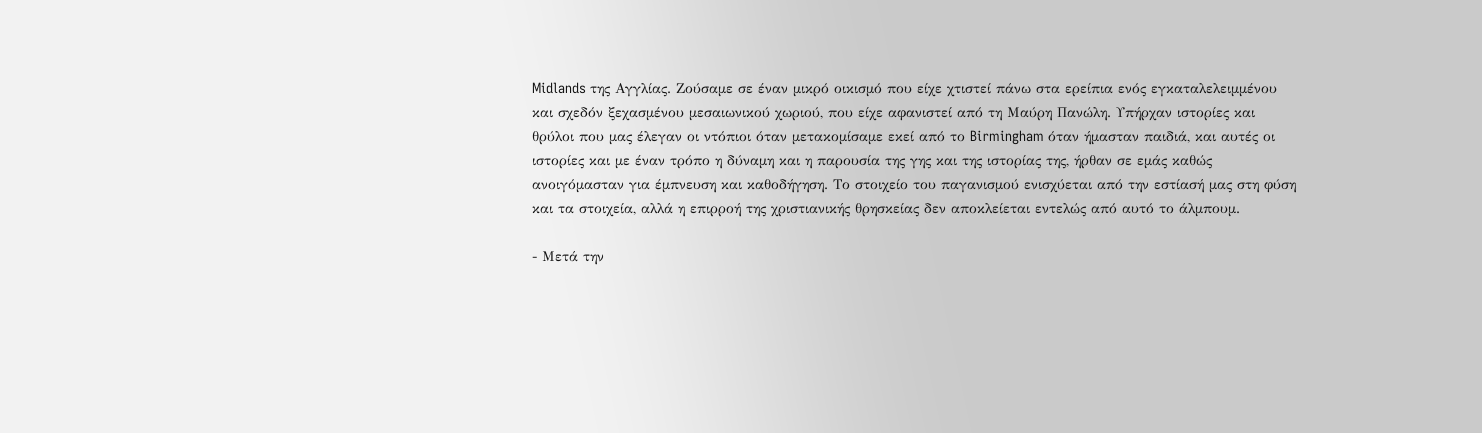Midlands της Αγγλίας. Ζούσαμε σε έναν μικρό οικισμό που είχε χτιστεί πάνω στα ερείπια ενός εγκαταλελειμμένου και σχεδόν ξεχασμένου μεσαιωνικού χωριού, που είχε αφανιστεί από τη Μαύρη Πανώλη. Υπήρχαν ιστορίες και θρύλοι που μας έλεγαν οι ντόπιοι όταν μετακομίσαμε εκεί από το Birmingham όταν ήμασταν παιδιά, και αυτές οι ιστορίες και με έναν τρόπο η δύναμη και η παρουσία της γης και της ιστορίας της, ήρθαν σε εμάς καθώς ανοιγόμασταν για έμπνευση και καθοδήγηση. Το στοιχείο του παγανισμού ενισχύεται από την εστίασή μας στη φύση και τα στοιχεία, αλλά η επιρροή της χριστιανικής θρησκείας δεν αποκλείεται εντελώς από αυτό το άλμπουμ.

- Μετά την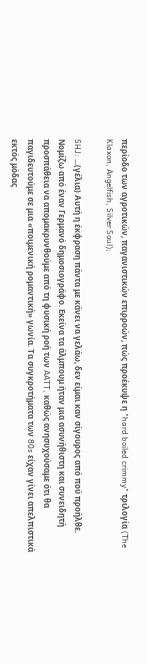περίοδο των αγροτικών, παγανιστικών επιρροών, πώς προέκυψε η "hard boiled crimmy" τριλογία (The Klaxon, Angelfish, Silver Soul);

SHJ: ...(γέλια) Aυτή η έκφραση πάντα με κάνει να γελάω, δεν είμαι καν σίγουρος από πού προήλθε. Νομίζω από έναν Γερμανό δημοσιογράφο. Εκείνα τα άλμπουμ ήταν μια ασυνήθιστη και συνειδητή προσπάθεια να απομακρυνθούμε από τη φυσική ροή των AATT, καθώς ανησυχούσαμε ότι θα παγιδευτούμε σε μια «ποιμενική ρομαντική» γωνία. Τα συγκροτήματα των 80s είχαν γίνει απελπιστικά εκτός μόδας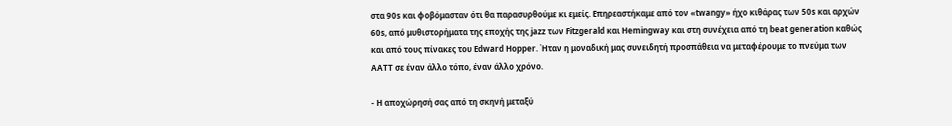στα 90s και φοβόμασταν ότι θα παρασυρθούμε κι εμείς. Επηρεαστήκαμε από τον «twangy» ήχο κιθάρας των 50s και αρχών 60s, από μυθιστορήματα της εποχής της jazz των Fitzgerald και Hemingway και στη συνέχεια από τη beat generation καθώς και από τους πίνακες του Edward Hopper. Ήταν η μοναδική μας συνειδητή προσπάθεια να μεταφέρουμε το πνεύμα των AATT σε έναν άλλο τόπο, έναν άλλο χρόνο.

- Η αποχώρησή σας από τη σκηνή μεταξύ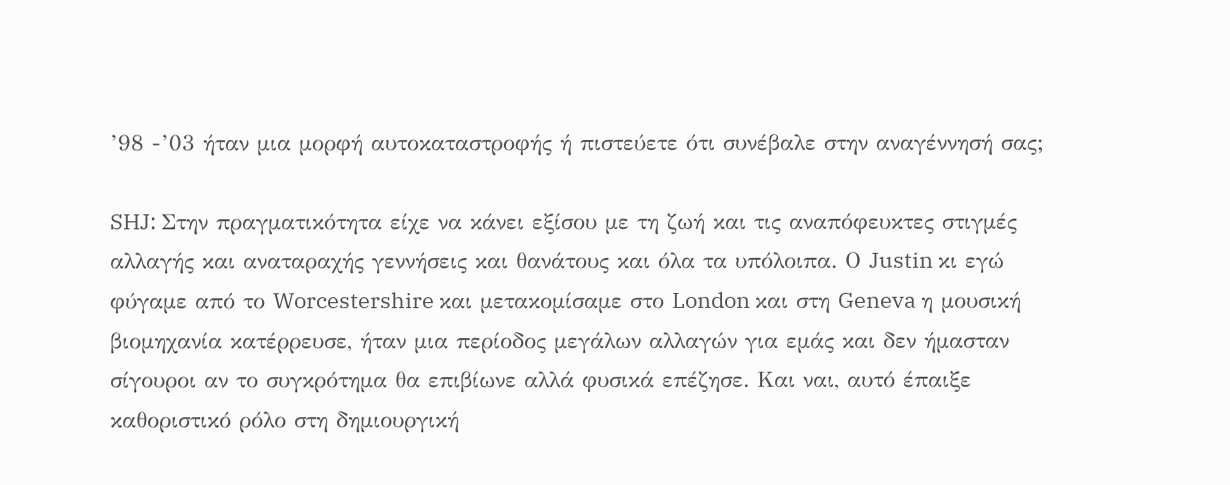’98 -’03 ήταν μια μορφή αυτοκαταστροφής ή πιστεύετε ότι συνέβαλε στην αναγέννησή σας;

SHJ: Στην πραγματικότητα είχε να κάνει εξίσου με τη ζωή και τις αναπόφευκτες στιγμές αλλαγής και αναταραχής γεννήσεις και θανάτους και όλα τα υπόλοιπα. Ο Justin κι εγώ φύγαμε από το Worcestershire και μετακομίσαμε στο London και στη Geneva η μουσική βιομηχανία κατέρρευσε, ήταν μια περίοδος μεγάλων αλλαγών για εμάς και δεν ήμασταν σίγουροι αν το συγκρότημα θα επιβίωνε αλλά φυσικά επέζησε. Και ναι, αυτό έπαιξε καθοριστικό ρόλο στη δημιουργική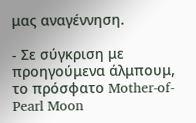μας αναγέννηση.

- Σε σύγκριση με προηγούμενα άλμπουμ, το πρόσφατο Mother-of-Pearl Moon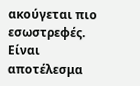ακούγεται πιο εσωστρεφές. Είναι αποτέλεσμα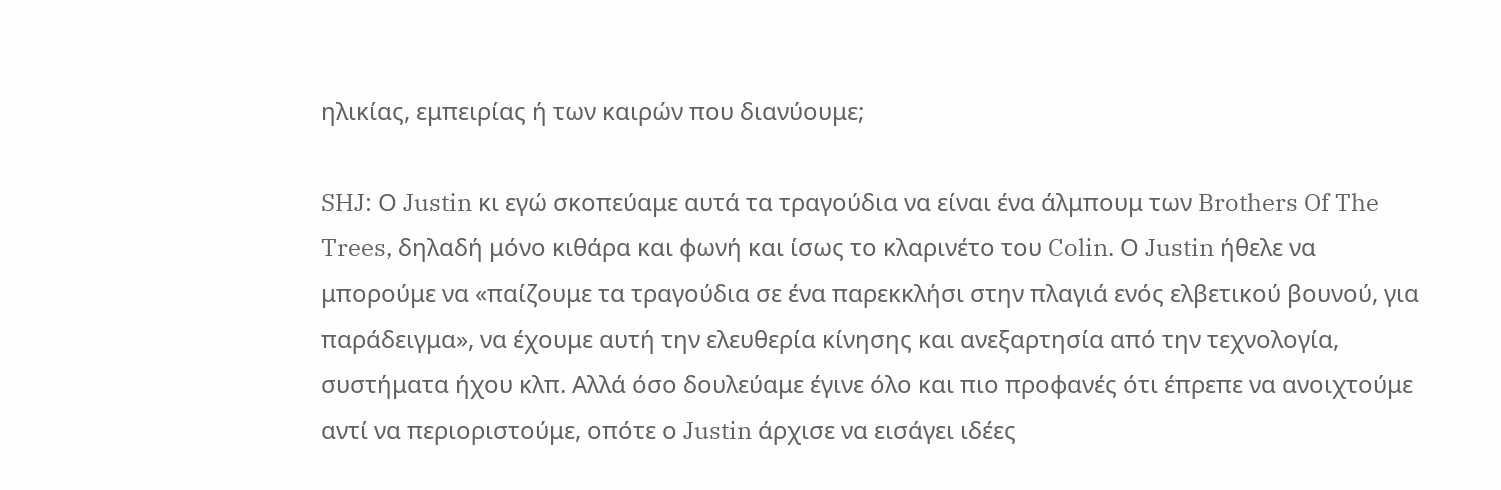ηλικίας, εμπειρίας ή των καιρών που διανύουμε;

SHJ: Ο Justin κι εγώ σκοπεύαμε αυτά τα τραγούδια να είναι ένα άλμπουμ των Brothers Of The Trees, δηλαδή μόνο κιθάρα και φωνή και ίσως το κλαρινέτο του Colin. Ο Justin ήθελε να μπορούμε να «παίζουμε τα τραγούδια σε ένα παρεκκλήσι στην πλαγιά ενός ελβετικού βουνού, για παράδειγμα», να έχουμε αυτή την ελευθερία κίνησης και ανεξαρτησία από την τεχνολογία, συστήματα ήχου κλπ. Αλλά όσο δουλεύαμε έγινε όλο και πιο προφανές ότι έπρεπε να ανοιχτούμε αντί να περιοριστούμε, οπότε ο Justin άρχισε να εισάγει ιδέες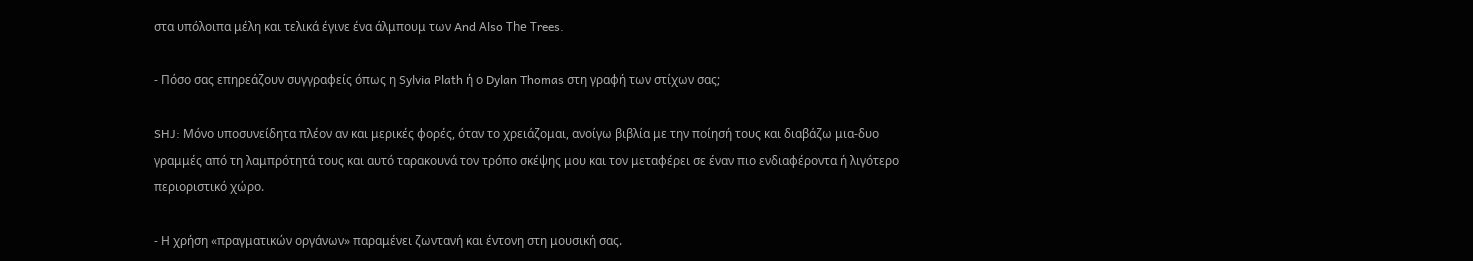στα υπόλοιπα μέλη και τελικά έγινε ένα άλμπουμ των And Αlso Τhe Τrees.

- Πόσο σας επηρεάζουν συγγραφείς όπως η Sylvia Plath ή ο Dylan Thomas στη γραφή των στίχων σας;

SHJ: Μόνο υποσυνείδητα πλέον αν και μερικές φορές, όταν το χρειάζομαι, ανοίγω βιβλία με την ποίησή τους και διαβάζω μια-δυο γραμμές από τη λαμπρότητά τους και αυτό ταρακουνά τον τρόπο σκέψης μου και τον μεταφέρει σε έναν πιο ενδιαφέροντα ή λιγότερο περιοριστικό χώρο.

- Η χρήση «πραγματικών οργάνων» παραμένει ζωντανή και έντονη στη μουσική σας.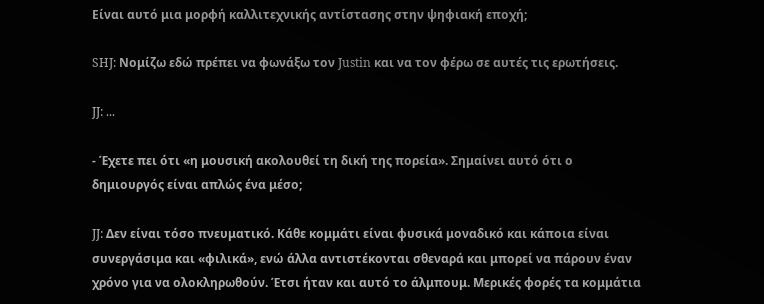Είναι αυτό μια μορφή καλλιτεχνικής αντίστασης στην ψηφιακή εποχή;

SHJ: Νομίζω εδώ πρέπει να φωνάξω τον Justin και να τον φέρω σε αυτές τις ερωτήσεις.

JJ: ...

- Έχετε πει ότι «η μουσική ακολουθεί τη δική της πορεία». Σημαίνει αυτό ότι ο δημιουργός είναι απλώς ένα μέσο;

JJ: Δεν είναι τόσο πνευματικό. Κάθε κομμάτι είναι φυσικά μοναδικό και κάποια είναι συνεργάσιμα και «φιλικά», ενώ άλλα αντιστέκονται σθεναρά και μπορεί να πάρουν έναν χρόνο για να ολοκληρωθούν. Έτσι ήταν και αυτό το άλμπουμ. Μερικές φορές τα κομμάτια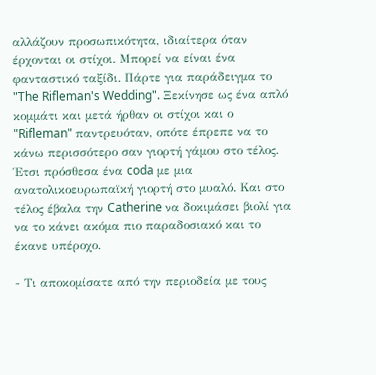αλλάζουν προσωπικότητα, ιδιαίτερα όταν έρχονται οι στίχοι. Μπορεί να είναι ένα φανταστικό ταξίδι. Πάρτε για παράδειγμα το "The Rifleman's Wedding". Ξεκίνησε ως ένα απλό κομμάτι και μετά ήρθαν οι στίχοι και ο "Rifleman" παντρευόταν, οπότε έπρεπε να το κάνω περισσότερο σαν γιορτή γάμου στο τέλος. Έτσι πρόσθεσα ένα coda με μια ανατολικοευρωπαϊκή γιορτή στο μυαλό. Και στο τέλος έβαλα την Catherine να δοκιμάσει βιολί για να το κάνει ακόμα πιο παραδοσιακό και το έκανε υπέροχο.

- Τι αποκομίσατε από την περιοδεία με τους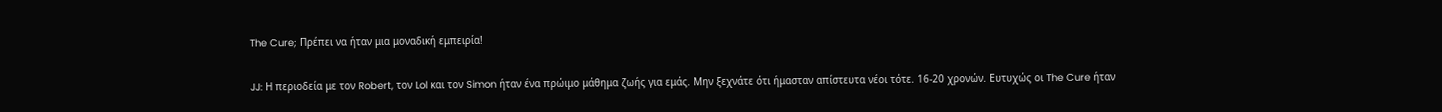The Cure; Πρέπει να ήταν μια μοναδική εμπειρία!

JJ: Η περιοδεία με τον Robert, τον Lol και τον Simon ήταν ένα πρώιμο μάθημα ζωής για εμάς. Μην ξεχνάτε ότι ήμασταν απίστευτα νέοι τότε. 16-20 χρονών. Ευτυχώς οι The Cure ήταν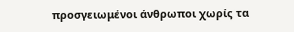προσγειωμένοι άνθρωποι χωρίς τα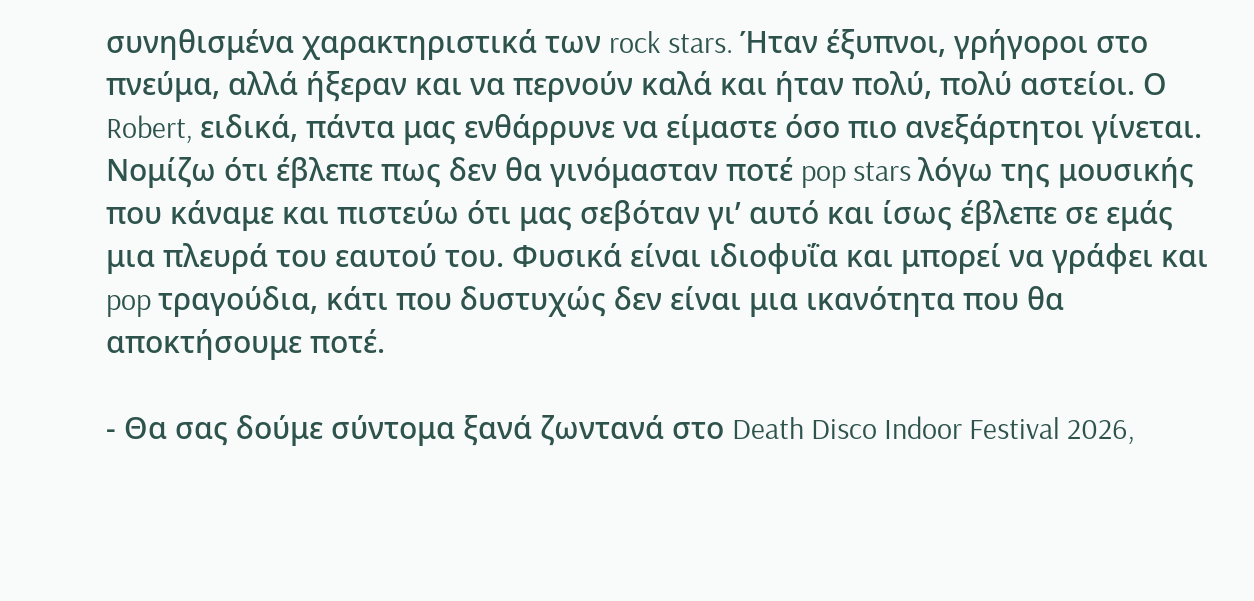συνηθισμένα χαρακτηριστικά των rock stars. Ήταν έξυπνοι, γρήγοροι στο πνεύμα, αλλά ήξεραν και να περνούν καλά και ήταν πολύ, πολύ αστείοι. Ο Robert, ειδικά, πάντα μας ενθάρρυνε να είμαστε όσο πιο ανεξάρτητοι γίνεται. Νομίζω ότι έβλεπε πως δεν θα γινόμασταν ποτέ pop stars λόγω της μουσικής που κάναμε και πιστεύω ότι μας σεβόταν γι’ αυτό και ίσως έβλεπε σε εμάς μια πλευρά του εαυτού του. Φυσικά είναι ιδιοφυΐα και μπορεί να γράφει και pop τραγούδια, κάτι που δυστυχώς δεν είναι μια ικανότητα που θα αποκτήσουμε ποτέ.

- Θα σας δούμε σύντομα ξανά ζωντανά στο Death Disco Indoor Festival 2026,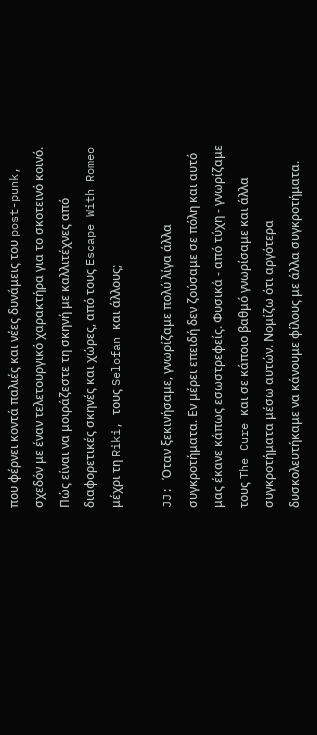που φέρνει κοντά παλιές και νέες δυνάμεις του post-punk, σχεδόν με έναν τελετουργικό χαρακτήρα για το σκοτεινό κοινό. Πώς είναι να μοιράζεστε τη σκηνή με καλλιτέχνες από διαφορετικές σκηνές και χώρες, από τους Escape With Romeo μέχρι τη Riki, τους Selofan και άλλους;

JJ: Όταν ξεκινήσαμε, γνωρίζαμε πολύ λίγα άλλα συγκροτήματα. Εν μέρει επειδή δεν ζούσαμε σε πόλη και αυτό μας έκανε κάπως εσωστρεφείς. Φυσικά - από τύχη - γνωρίζαμε τους The Cure και σε κάποιο βαθμό γνωρίσαμε και άλλα συγκροτήματα μέσω αυτών. Νομίζω ότι αργότερα δυσκολευτήκαμε να κάνουμε φίλους με άλλα συγκροτήματα.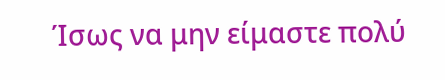Ίσως να μην είμαστε πολύ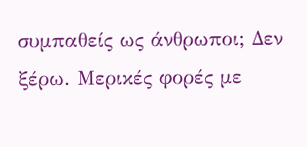συμπαθείς ως άνθρωποι; Δεν ξέρω. Μερικές φορές με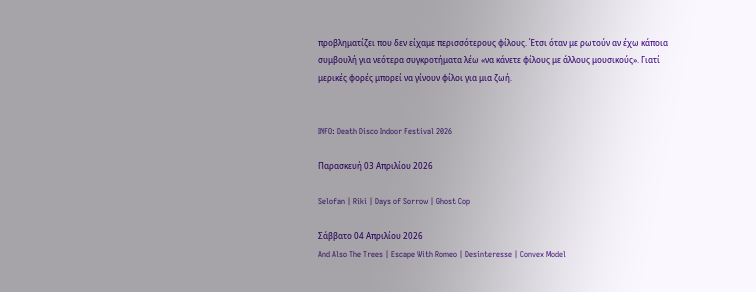προβληματίζει που δεν είχαμε περισσότερους φίλους. Έτσι όταν με ρωτούν αν έχω κάποια συμβουλή για νεότερα συγκροτήματα λέω «να κάνετε φίλους με άλλους μουσικούς». Γιατί μερικές φορές μπορεί να γίνουν φίλοι για μια ζωή.


INFO: Death Disco Indoor Festival 2026

Παρασκευή 03 Απριλίου 2026

Selofan | Riki | Days of Sorrow | Ghost Cop

Σάββατο 04 Απριλίου 2026
And Also The Trees | Escape With Romeo | Desinteresse | Convex Model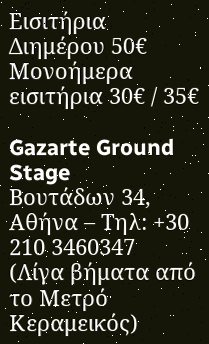Εισιτήρια Διημέρου 50€ Μονοήμερα εισιτήρια 30€ / 35€

Gazarte Ground Stage
Βουτάδων 34, Αθήνα – Τηλ: +30 210 3460347
(Λίγα βήματα από το Μετρό Κεραμεικός)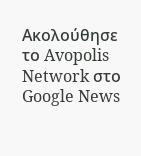Ακολούθησε το Avopolis Network στο Google News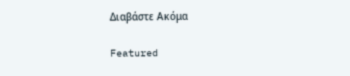Διαβάστε Ακόμα

Featured